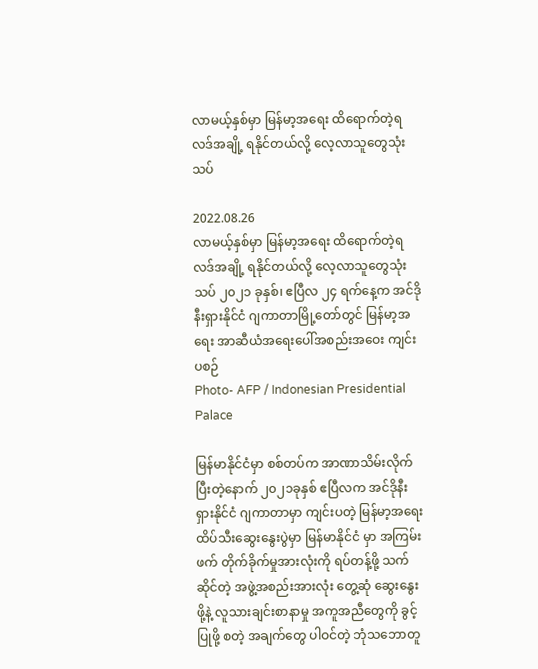လာမယ့်နှစ်မှာ မြန်မာ့အရေး ထိရောက်တဲ့ရလဒ်အချို့ ရနိုင်တယ်လို့ လေ့လာသူတွေသုံးသပ်

2022.08.26
လာမယ့်နှစ်မှာ မြန်မာ့အရေး ထိရောက်တဲ့ရလဒ်အချို့ ရနိုင်တယ်လို့ လေ့လာသူတွေသုံးသပ် ၂၀၂၁ ခုနှစ်၊ ဧပြီလ ၂၄ ရက်နေ့က အင်ဒိုနီးရှားနိုင်ငံ ဂျကာတာမြို့တော်တွင် မြန်မာ့အရေး အာဆီယံအရေးပေါ်အစည်းအဝေး ကျင်းပစဉ်
Photo- AFP / Indonesian Presidential Palace

မြန်မာနိုင်ငံမှာ စစ်တပ်က အာဏာသိမ်းလိုက်ပြီးတဲ့နောက် ၂၀၂၁ခုနှစ် ဧပြီလက အင်ဒိုနီးရှားနိုင်ငံ ဂျကာတာမှာ ကျင်းပတဲ့ မြန်မာ့အရေး ထိပ်သီးဆွေးနွေးပွဲမှာ မြန်မာနိုင်ငံ မှာ အကြမ်းဖက် တိုက်ခိုက်မှုအားလုံးကို ရပ်တန့်ဖို့ သက်ဆိုင်တဲ့ အဖွဲ့အစည်းအားလုံး တွေ့ဆုံ ဆွေးနွေးဖို့နဲ့ လူသားချင်းစာနာမှု အကူအညီတွေကို ခွင့်ပြုဖို့ စတဲ့ အချက်တွေ ပါဝင်တဲ့ ဘုံသဘောတူ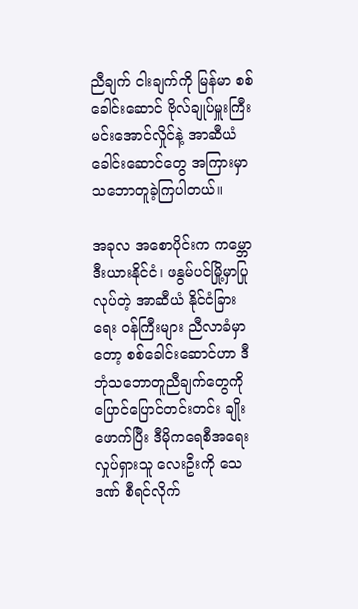ညီချက် ငါးချက်ကို မြန်မာ စစ်ခေါင်းဆောင် ဗိုလ်ချုပ်မှူးကြီး မင်းအောင်လှိုင်နဲ့ အာဆီယံခေါင်းဆောင်တွေ အကြားမှာ သဘောတူခဲ့ကြပါတယ်။

အခုလ အစောပိုင်းက ကမ္ဘောဒီးယားနိုင်ငံ၊ ဖနွမ်ပင်မြို့မှာပြုလုပ်တဲ့ အာဆီယံ နိုင်ငံခြားရေး ဝန်ကြီးများ ညီလာခံမှာတော့ စစ်ခေါင်းဆောင်ဟာ ဒီ ဘုံသဘောတူညီချက်တွေကို ပြောင်ပြောင်တင်းတင်း ချိုးဖောက်ပြီး ဒီမိုကရေစီအရေးလှုပ်ရှားသူ လေးဦးကို သေဒဏ် စီရင်လိုက်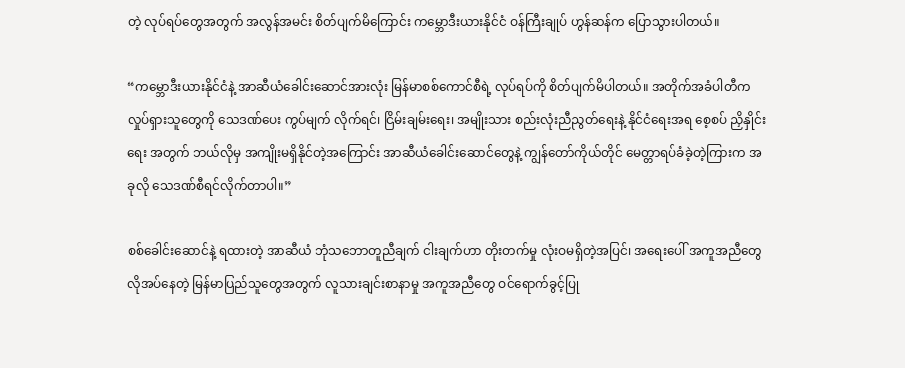တဲ့ လုပ်ရပ်တွေအတွက် အလွန်အမင်း စိတ်ပျက်မိကြောင်း ကမ္ဘောဒီးယားနိုင်ငံ ဝန်ကြီးချုပ် ဟွန်ဆန်က ပြောသွားပါတယ်။

“ကမ္ဘောဒီးယားနိုင်ငံနဲ့ အာဆီယံခေါင်းဆောင်အားလုံး မြန်မာစစ်ကောင်စီရဲ့ လုပ်ရပ်ကို စိတ်ပျက်မိပါတယ်။ အတိုက်အခံပါတီက လှုပ်ရှားသူတွေကို သေဒဏ်ပေး ကွပ်မျက် လိုက်ရင်၊ ငြိမ်းချမ်းရေး၊ အမျိုးသား စည်းလုံးညီညွတ်ရေးနဲ့ နိုင်ငံရေးအရ စေ့စပ် ညှိနှိုင်းရေး အတွက် ဘယ်လိုမှ အကျိုးမရှိနိုင်တဲ့အကြောင်း အာဆီယံခေါင်းဆောင်တွေနဲ့ ကျွန်တော်ကိုယ်တိုင် မေတ္တာရပ်ခံခဲ့တဲ့ကြားက အခုလို သေဒဏ်စီရင်လိုက်တာပါ။”

စစ်ခေါင်းဆောင်နဲ့ ရထားတဲ့ အာဆီယံ ဘုံသဘောတူညီချက် ငါးချက်ဟာ တိုးတက်မှု လုံးဝမရှိတဲ့အပြင်၊ အရေးပေါ် အကူအညီတွေ လိုအပ်နေတဲ့ မြန်မာပြည်သူတွေအတွက် လူသားချင်းစာနာမှု အကူအညီတွေ ဝင်ရောက်ခွင့်ပြု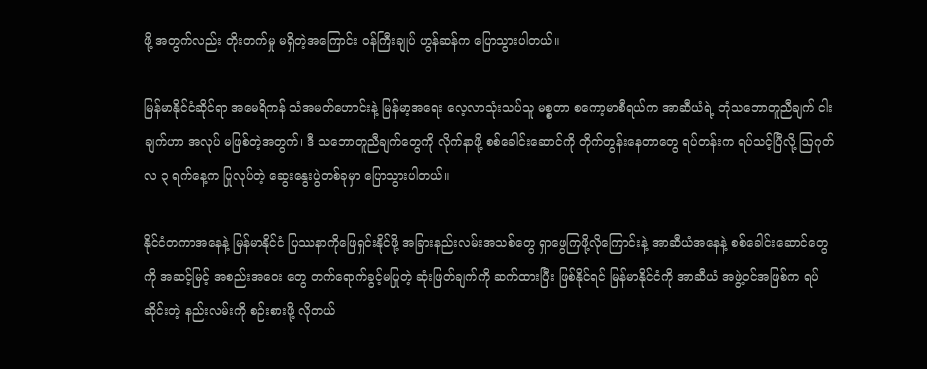ဖို့ အတွက်လည်း တိုးတက်မှု မရှိတဲ့အကြောင်း ဝန်ကြီးချုပ် ဟွန်ဆန်က ပြောသွားပါတယ်။

မြန်မာနိုင်ငံဆိုင်ရာ အမေရိကန် သံအမတ်ဟောင်းနဲ့ မြန်မာ့အရေး လေ့လာသုံးသပ်သူ မစ္စတာ စကော့မာစီရယ်က အာဆီယံရဲ့ ဘုံသဘောတူညီချက် ငါးချက်ဟာ အလုပ် မဖြစ်တဲ့အတွက်၊ ဒီ သဘောတူညီချက်တွေကို လိုက်နာဖို့ စစ်ခေါင်းဆောင်ကို တိုက်တွန်းနေတာတွေ ရပ်တန်းက ရပ်သင့်ပြီလို့ ဩဂုတ်လ ၃ ရက်နေ့က ပြုလုပ်တဲ့ ဆွေးနွေးပွဲတစ်ခုမှာ ပြောသွားပါတယ်။

နိုင်ငံတကာအနေနဲ့ မြန်မာနိုင်ငံ ပြဿနာကိုဖြေရှင်းနိုင်ဖို့ အခြားနည်းလမ်းအသစ်တွေ ရှာဖွေကြဖို့လိုကြောင်းနဲ့ အာဆီယံအနေနဲ့ စစ်ခေါင်းဆောင်တွေကို အဆင့်မြင့် အစည်းအဝေး တွေ တက်ရောက်ခွင့်မပြုတဲ့ ဆုံးဖြတ်ချက်ကို ဆက်ထားပြီး ဖြစ်နိုင်ရင် မြန်မာနိုင်ငံကို အာဆီယံ အဖွဲ့ဝင်အဖြစ်က ရပ်ဆိုင်းတဲ့ နည်းလမ်းကို စဉ်းစားဖို့ လိုတယ်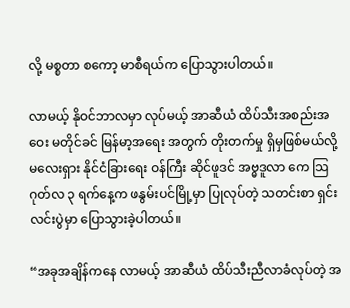လို့ မစ္စတာ စကော့ မာစီရယ်က ပြောသွားပါတယ်။

လာမယ့် နိုဝင်ဘာလမှာ လုပ်မယ့် အာဆီယံ ထိပ်သီးအစည်းအဝေး မတိုင်ခင် မြန်မာ့အရေး အတွက် တိုးတက်မှု ရှိမှဖြစ်မယ်လို့ မလေးရှား နိုင်ငံခြားရေး ဝန်ကြီး ဆိုင်ဖူဒင် အဗ္ဓဒူလာ ကေ သြဂုတ်လ ၃ ရက်နေ့က ဖနွမ်းပင်မြို့မှာ ပြုလုပ်တဲ့ သတင်းစာ ရှင်းလင်းပွဲမှာ ပြောသွားခဲ့ပါတယ်။

“အခုအချိန်ကနေ လာမယ့် အာဆီယံ ထိပ်သီးညီလာခံလုပ်တဲ့ အ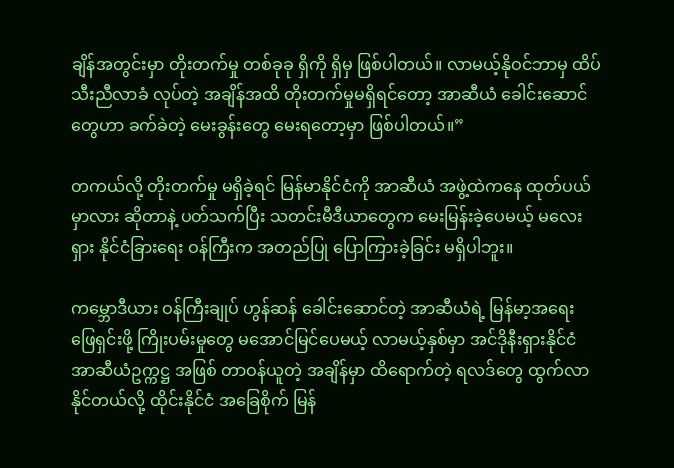ချိန်အတွင်းမှာ တိုးတက်မှု တစ်ခုခု ရှိကို ရှိမှ ဖြစ်ပါတယ်။ လာမယ့်နိုဝင်ဘာမှ ထိပ်သီးညီလာခံ လုပ်တဲ့ အချိန်အထိ တိုးတက်မှုမရှိရင်တော့ အာဆီယံ ခေါင်းဆောင်တွေဟာ ခက်ခဲတဲ့ မေးခွန်းတွေ မေးရတော့မှာ ဖြစ်ပါတယ်။”

တကယ်လို့ တိုးတက်မှု မရှိခဲ့ရင် မြန်မာနိုင်ငံကို အာဆီယံ အဖွဲ့ထဲကနေ ထုတ်ပယ်မှာလား ဆိုတာနဲ့ ပတ်သက်ပြီး သတင်းမီဒီယာတွေက မေးမြန်းခဲ့ပေမယ့် မလေးရှား နိုင်ငံခြားရေး ဝန်ကြီးက အတည်ပြု ပြောကြားခဲ့ခြင်း မရှိပါဘူး။

ကမ္ဘောဒီယား ဝန်ကြီးချုပ် ဟွန်ဆန် ခေါင်းဆောင်တဲ့ အာဆီယံရဲ့ မြန်မာ့အရေး ဖြေရှင်းဖို့ ကြိုးပမ်းမှုတွေ မအောင်မြင်ပေမယ့် လာမယ့်နှစ်မှာ အင်ဒိုနီးရှားနိုင်ငံ အာဆီယံဥက္ကဋ္ဌ အဖြစ် တာဝန်ယူတဲ့ အချိန်မှာ ထိရောက်တဲ့ ရလဒ်တွေ ထွက်လာနိုင်တယ်လို့ ထိုင်းနိုင်ငံ အခြေစိုက် မြန်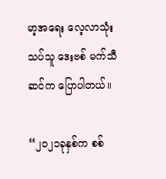မာ့အရေး လေ့လာသုံးသပ်သူ ဒေးဗစ် မက်သီဆင်က ပြောပါတယ်။

“၂၀၂၁ခုနှစ်က စစ်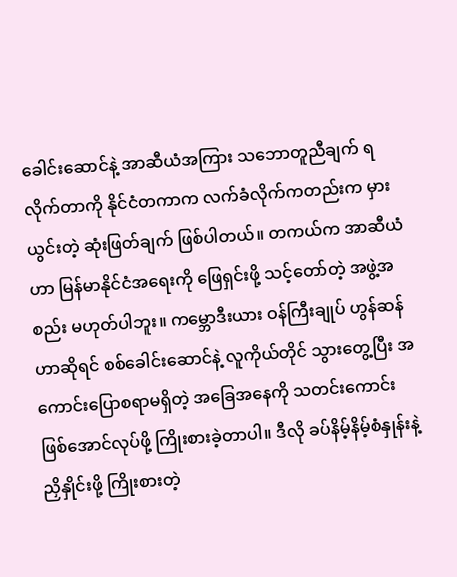ခေါင်းဆောင်နဲ့ အာဆီယံအကြား သဘောတူညီချက် ရလိုက်တာကို နိုင်ငံတကာက လက်ခံလိုက်ကတည်းက မှားယွင်းတဲ့ ဆုံးဖြတ်ချက် ဖြစ်ပါတယ်။ တကယ်က အာဆီယံဟာ မြန်မာနိုင်ငံအရေးကို ဖြေရှင်းဖို့ သင့်တော်တဲ့ အဖွဲ့အစည်း မဟုတ်ပါဘူး။ ကမ္ဘောဒီးယား ဝန်ကြီးချုပ် ဟွန်ဆန်ဟာဆိုရင် စစ်ခေါင်းဆောင်နဲ့ လူကိုယ်တိုင် သွားတွေ့ပြီး အကောင်းပြောစရာမရှိတဲ့ အခြေအနေကို သတင်းကောင်း ဖြစ်အောင်လုပ်ဖို့ ကြိုးစားခဲ့တာပါ။ ဒီလို ခပ်နိမ့်နိမ့်စံနှုန်းနဲ့ ညှိနှိုင်းဖို့ ကြိုးစားတဲ့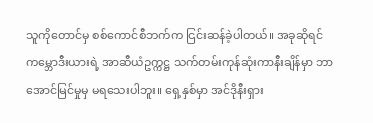သူကိုတောင်မှ စစ်ကောင်စီဘက်က ငြင်းဆန်ခဲ့ပါတယ်။ အခုဆိုရင် ကမ္ဘောဒီးယားရဲ့ အာဆီယံဥက္ကဋ္ဌ သက်တမ်းကုန်ဆုံးကာနီးချိန်မှာ ဘာအောင်မြင်မှုမှ မရသေးပါဘူး။ ရှေ့နှစ်မှာ အင်ဒိုနီးရှား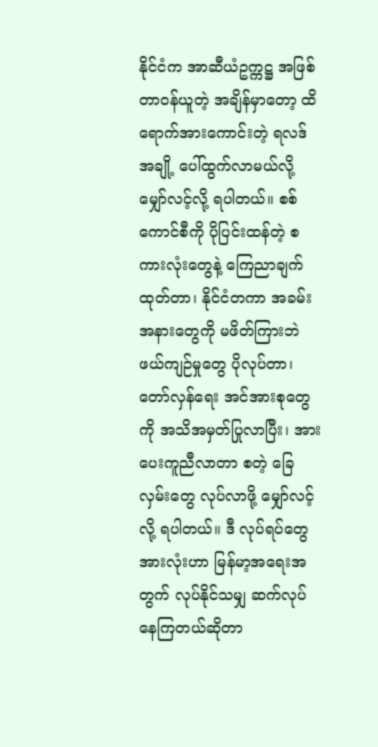နိုင်ငံက အာဆီယံဥက္ကဋ္ဌ အဖြစ် တာဝန်ယူတဲ့ အချိန်မှာတော့ ထိရောက်အားကောင်းတဲ့ ရလဒ်အချို့ ပေါ်ထွက်လာမယ်လို့ မျှော်လင့်လို့ ရပါတယ်။ စစ်ကောင်စီကို ပိုပြင်းထန်တဲ့ စကားလုံးတွေနဲ့ ကြေညာချက် ထုတ်တာ၊ နိုင်ငံတကာ အခမ်းအနားတွေကို မဖိတ်ကြားဘဲ ဖယ်ကျဉ်မှုတွေ ပိုလုပ်တာ၊ တော်လှန်ရေး အင်အားစုတွေကို အသိအမှတ်ပြုလာပြီး၊ အားပေးကူညီလာတာ စတဲ့ ခြေလှမ်းတွေ လုပ်လာဖို့ မျှော်လင့်လို့ ရပါတယ်။ ဒီ လုပ်ရပ်တွေ အားလုံးဟာ မြန်မာ့အရေးအတွက် လုပ်နိုင်သမျှ ဆက်လုပ်နေကြတယ်ဆိုတာ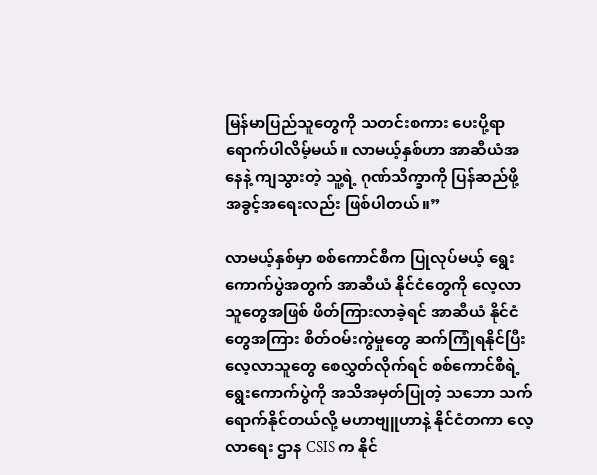မြန်မာပြည်သူတွေကို သတင်းစကား ပေးပို့ရာ ရောက်ပါလိမ့်မယ်။ လာမယ့်နှစ်ဟာ အာဆီယံအနေနဲ့ ကျသွားတဲ့ သူ့ရဲ့ ဂုဏ်သိက္ခာကို ပြန်ဆည်ဖို့ အခွင့်အရေးလည်း ဖြစ်ပါတယ်။”

လာမယ့်နှစ်မှာ စစ်ကောင်စီက ပြုလုပ်မယ့် ရွေးကောက်ပွဲအတွက် အာဆီယံ နိုင်ငံတွေကို လေ့လာသူတွေအဖြစ် ဖိတ်ကြားလာခဲ့ရင် အာဆီယံ နိုင်ငံတွေအကြား စိတ်ဝမ်းကွဲမှုတွေ ဆက်ကြုံရနိုင်ပြီး လေ့လာသူတွေ စေလွှတ်လိုက်ရင် စစ်ကောင်စီရဲ့ ရွေးကောက်ပွဲကို အသိအမှတ်ပြုတဲ့ သဘော သက်ရောက်နိုင်တယ်လို့ မဟာဗျူဟာနဲ့ နိုင်ငံတကာ လေ့လာရေး ဌာန CSIS က နိုင်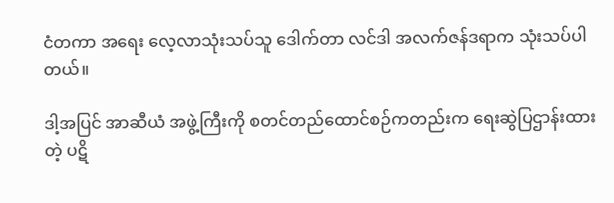ငံတကာ အရေး လေ့လာသုံးသပ်သူ ဒေါက်တာ လင်ဒါ အလက်ဇန်ဒရာက သုံးသပ်ပါတယ်။

ဒါ့အပြင် အာဆီယံ အဖွဲ့ကြီးကို စတင်တည်ထောင်စဉ်ကတည်းက ရေးဆွဲပြဌာန်းထားတဲ့ ပဋိ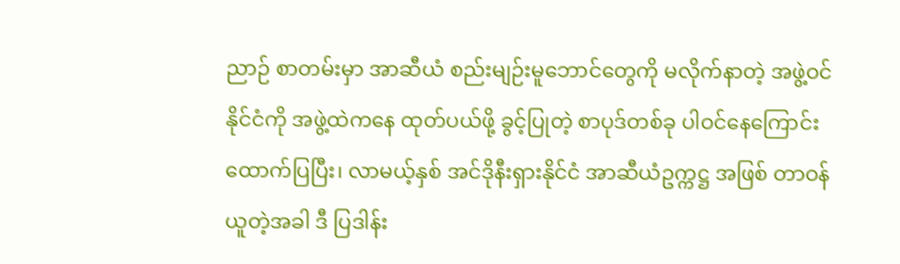ညာဉ် စာတမ်းမှာ အာဆီယံ စည်းမျဉ်းမူဘောင်တွေကို မလိုက်နာတဲ့ အဖွဲ့ဝင်နိုင်ငံကို အဖွဲ့ထဲကနေ ထုတ်ပယ်ဖို့ ခွင့်ပြုတဲ့ စာပုဒ်တစ်ခု ပါဝင်နေကြောင်း ထောက်ပြပြီး၊ လာမယ့်နှစ် အင်ဒိုနီးရှားနိုင်ငံ အာဆီယံဥက္ကဋ္ဌ အဖြစ် တာဝန်ယူတဲ့အခါ ဒီ ပြဒါန်း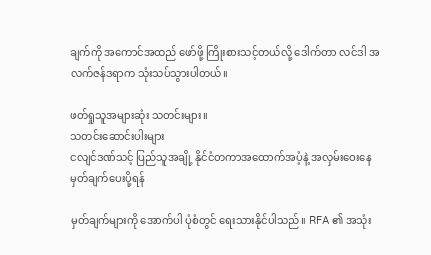ချက်ကို အကောင်အထည် ဖော်ဖို့ ကြိုးစားသင့်တယ်လို့ ဒေါက်တာ လင်ဒါ အလက်ဇန်ဒရာက သုံးသပ်သွားပါတယ်။

ဖတ်ရှုသူအများဆုံး သတင်းများ။
သတင်းဆောင်းပါးများ
ငလျင်ဒဏ်သင့် ပြည်သူအချို့ နိုင်ငံတကာအထောက်အပံ့နဲ့ အလှမ်းဝေးနေ
မှတ်ချက်ပေးပို့ရန်

မှတ်ချက်များကို အောက်ပါ ပုံစံတွင် ရေးသားနိုင်ပါသည်။ RFA ၏ အသုံး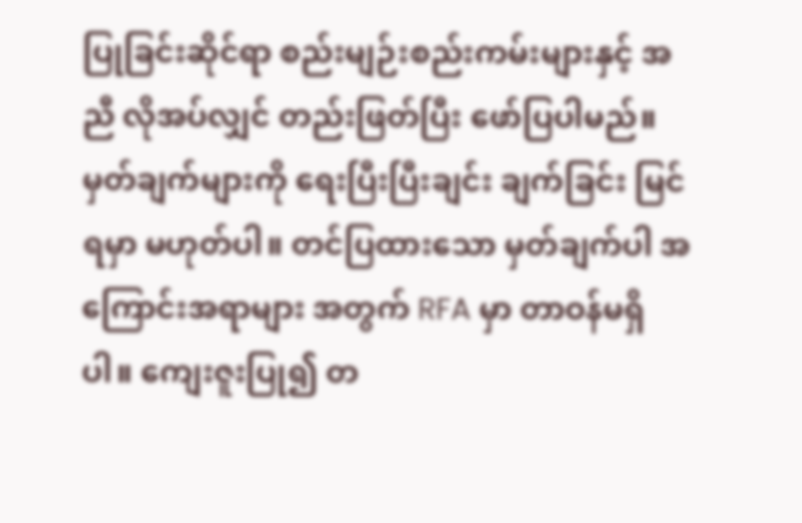ပြုခြင်းဆိုင်ရာ စည်းမျဉ်းစည်းကမ်းများနှင့် အညီ လိုအပ်လျှင် တည်းဖြတ်ပြီး ဖော်ပြပါမည်။ မှတ်ချက်များကို ရေးပြီးပြီးချင်း ချက်ခြင်း မြင်ရမှာ မဟုတ်ပါ။ တင်ပြထားသော မှတ်ချက်ပါ အကြောင်းအရာများ အတွက် RFA မှာ တာဝန်မရှိပါ။ ကျေးဇူးပြု၍ တ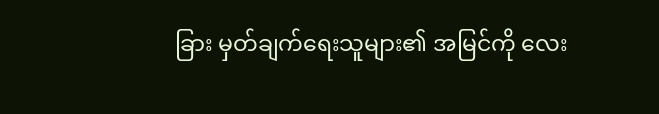ခြား မှတ်ချက်ရေးသူများ၏ အမြင်ကို လေး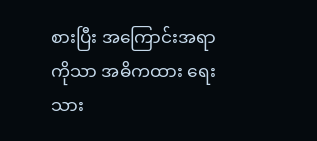စားပြီး အကြောင်းအရာကိုသာ အဓိကထား ရေးသား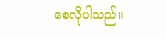စေလိုပါသည်။